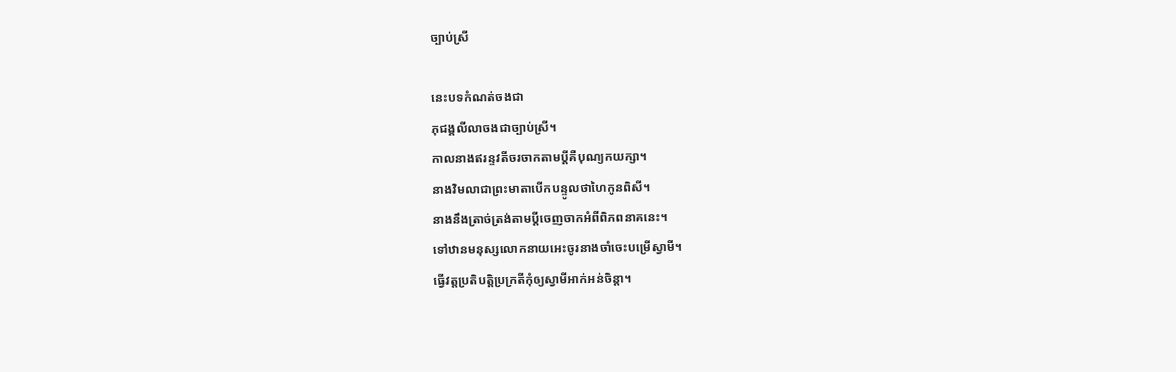ច្បាប់ស្រី

នេះបទកំណត់ចងជា
ភុជង្គលីលាចងជាច្បាប់ស្រី។
កាលនាងឥរន្ទវតីចរចាកតាមប្ដីគឺបុណ្យកយក្សា។
នាងវិមលាជាព្រះមាតាបើកបន្ទូលថាហៃកូនពិសី។
នាងនឹងត្រាច់ត្រង់តាមប្ដីចេញចាកអំពីពិភពនាគនេះ។
ទៅឋានមនុស្សលោកនាយអេះចូរនាងចាំចេះបម្រើស្វាមី។
ធ្វើវត្តប្រតិបត្តិប្រក្រតីកុំឲ្យស្វាមីអាក់អន់ចិន្ដា។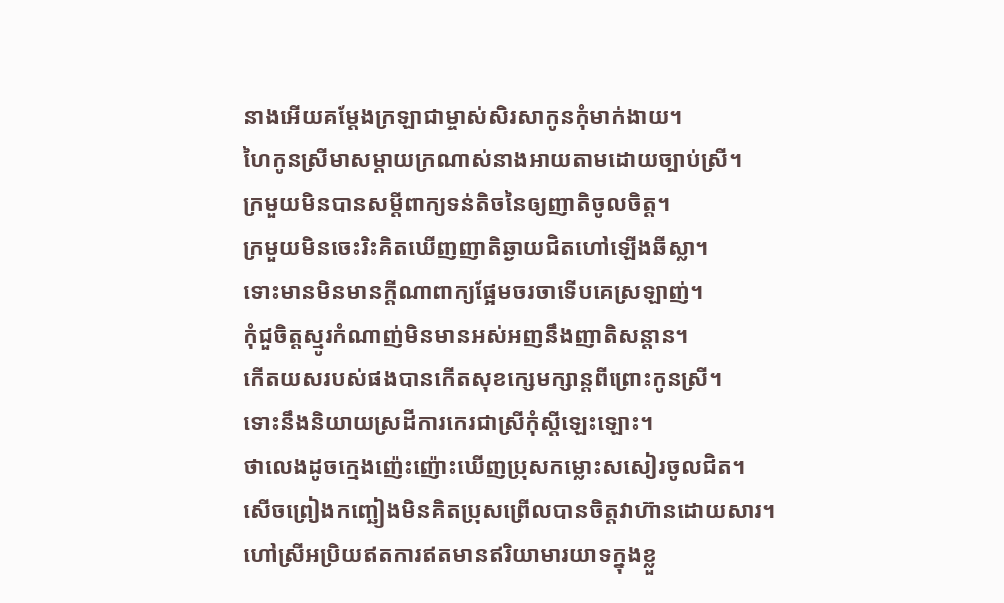នាងអើយគម្ដែងក្រឡាជាម្ចាស់សិរសាកូនកុំមាក់ងាយ។
ហៃកូនស្រីមាសម្ដាយក្រណាស់នាងអាយតាមដោយច្បាប់ស្រី។
ក្រមួយមិនបានសម្ដីពាក្យទន់តិចនៃឲ្យញាតិចូលចិត្ត។
ក្រមួយមិនចេះរិះគិតឃើញញាតិឆ្ងាយជិតហៅឡើងឆីស្លា។
ទោះមានមិនមានក្ដីណាពាក្យផ្អែមចរចាទើបគេស្រឡាញ់។
កុំជួចិត្តស្មូរកំណាញ់មិនមានអស់អញនឹងញាតិសន្ដាន។
កើតយសរបស់ផងបានកើតសុខក្សេមក្សាន្ដពីព្រោះកូនស្រី។
ទោះនឹងនិយាយស្រដីការកេរជាស្រីកុំស្ដីឡេះឡោះ។
ថាលេងដូចក្មេងញ៉េះញ៉ោះឃើញប្រុសកម្លោះសសៀរចូលជិត។
សើចព្រៀងកញ្ឆៀងមិនគិតប្រុសព្រើលបានចិត្តវាហ៊ានដោយសារ។
ហៅស្រីអប្រិយឥតការឥតមានឥរិយាមារយាទក្នុងខ្លួ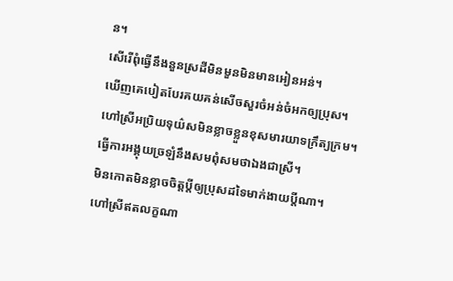ន។
សើរើពុំធ្វើនឹងនួនស្រដីមិនមួនមិនមានអៀនអន់។
ឃើញគេបៀតបែរគយគន់សើចសួរចំអន់ចំអកឲ្យប្រុស។
ហៅស្រីអប្រិយទុយ៌សមិនខ្លាចខ្លួនខុសមារយាទក្រឹត្យក្រម។
ធ្វើការអង្គុយច្រឡំនឹងសមពុំសមថាឯងជាស្រី។
មិនកោតមិនខ្លាចចិត្តប្ដីឲ្យប្រុសដទៃមាក់ងាយប្ដីណា។
ហៅស្រីឥតលក្ខណា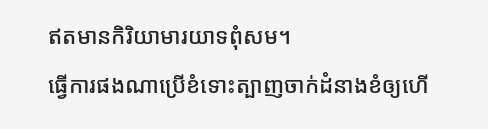ឥតមានកិរិយាមារយាទពុំសម។
ធ្វើការផងណាប្រើខំទោះត្បាញចាក់ដំនាងខំឲ្យហើ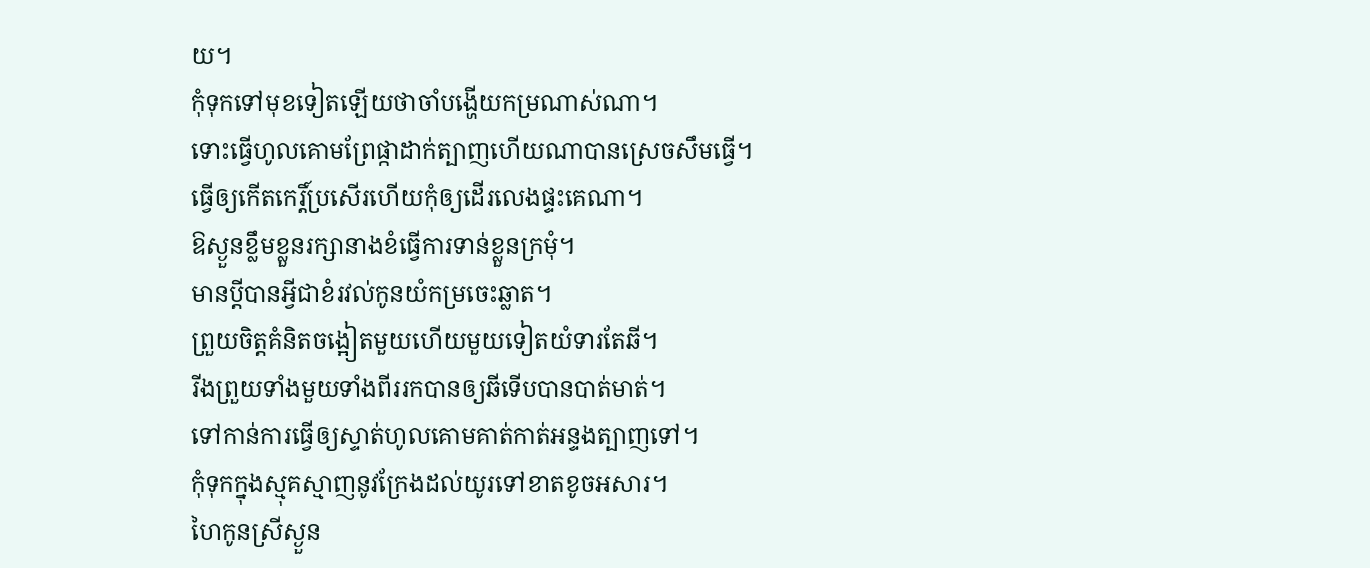យ។
កុំទុកទៅមុខទៀតឡើយថាចាំបង្ហើយកម្រណាស់ណា។
ទោះធ្វើហូលគោមព្រែផ្កាដាក់ត្បាញហើយណាបានស្រេចសឹមធ្វើ។
ធ្វើឲ្យកើតកេរ្តិ៍ប្រសើរហើយកុំឲ្យដើរលេងផ្ទះគេណា។
ឱស្ងួនខ្លឹមខ្លួនរក្សានាងខំធ្វើការទាន់ខ្លួនក្រមុំ។
មានប្ដីបានអ្វីជាខំរវល់កូនយំកម្រចេះឆ្លាត។
ព្រួយចិត្តគំនិតចង្អៀតមួយហើយមួយទៀតយំទារតែឆី។
រីងព្រួយទាំងមួយទាំងពីររកបានឲ្យឆីទើបបានបាត់មាត់។
ទៅកាន់ការធ្វើឲ្យស្ទាត់ហូលគោមគាត់កាត់អន្ទងត្បាញទៅ។
កុំទុកក្នុងស្មុគស្មាញនូវក្រែងដល់យូរទៅខាតខូចអសារ។
ហៃកូនស្រីស្ងួន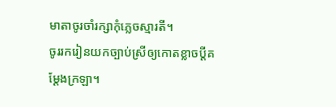មាតាចូរចាំរក្សាកុំភ្លេចស្មារតី។
ចូររករៀនយកច្បាប់ស្រីឲ្យកោតខ្លាចប្ដីគម្ដែងក្រឡា។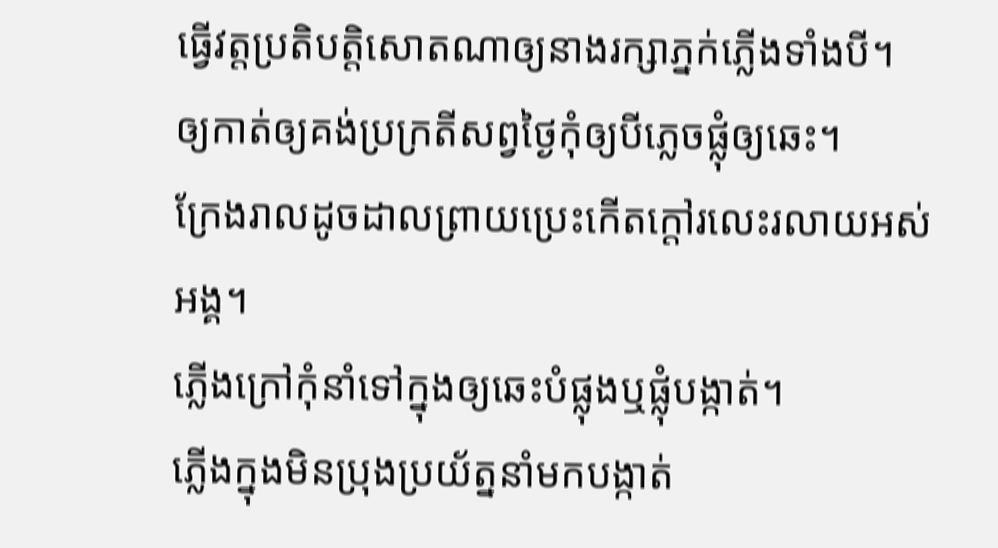ធ្វើវត្តប្រតិបត្តិសោតណាឲ្យនាងរក្សាភ្នក់ភ្លើងទាំងបី។
ឲ្យកាត់ឲ្យគង់ប្រក្រតីសព្វថ្ងៃកុំឲ្យបីភ្លេចផ្លុំឲ្យឆេះ។
ក្រែងរាលដូចដាលព្រាយប្រេះកើតក្ដៅរលេះរលាយអស់អង្គ។
ភ្លើងក្រៅកុំនាំទៅក្នុងឲ្យឆេះបំផ្លុងឬផ្លុំបង្កាត់។
ភ្លើងក្នុងមិនប្រុងប្រយ័ត្ននាំមកបង្កាត់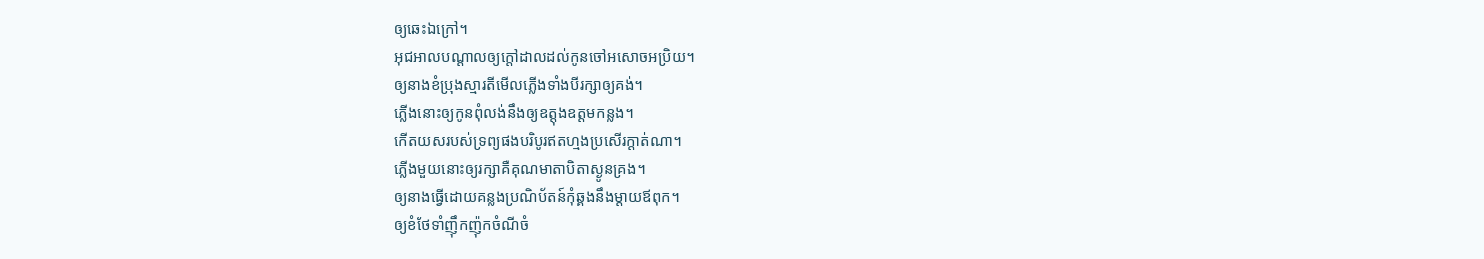ឲ្យឆេះឯក្រៅ។
អុជអាលបណ្ដាលឲ្យក្ដៅដាលដល់កូនចៅអសោចអប្រិយ។
ឲ្យនាងខំប្រុងស្មារតីមើលភ្លើងទាំងបីរក្សាឲ្យគង់។
ភ្លើងនោះឲ្យកូនពុំលង់នឹងឲ្យឧត្ដុងឧត្ដមកន្លង។
កើតយសរបស់ទ្រព្យផងបរិបូរឥតហ្មងប្រសើរក្ដាត់ណា។
ភ្លើងមួយនោះឲ្យរក្សាគឺគុណមាតាបិតាស្ងូនគ្រង។
ឲ្យនាងធ្វើដោយគន្លងប្រណិប័តន៍កុំឆ្គងនឹងម្ដាយឪពុក។
ឲ្យខំថែទាំញ៉ឹកញ៉ុកចំណីចំ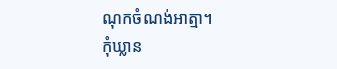ណុកចំណង់អាត្មា។
កុំឃ្លាន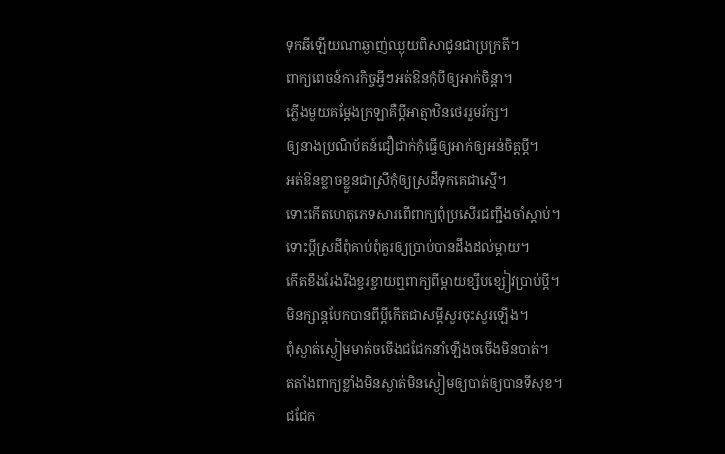ទុកឆីឡើយណាឆ្ងាញ់ឈ្ងុយពិសាជូនជាប្រក្រតី។
ពាក្យពេចន៍ការកិច្ចអ្វីៗអត់ឱនកុំបីឲ្យអាក់ចិន្ដា។
ភ្លើងមួយគម្ដែងក្រឡាគឺប្ដីអាត្មាឋិនថេររួមរ័ក្ស។
ឲ្យនាងប្រណិប័តន៍ជឿជាក់កុំធ្វើឲ្យអាក់ឲ្យអន់ចិត្តប្ដី។
អត់ឱនខ្លាចខ្លួនជាស្រីកុំឲ្យស្រដីទុកគេជាស្មើ។
ទោះកើតហេតុភេទសារពើពាក្យពុំប្រសើរជញ្ជឹងចាំស្ដាប់។
ទោះប្ដីស្រដីពុំគាប់ពុំគួរឲ្យប្រាប់បានដឹងដល់ម្ដាយ។
កើតខឹងរែងរីងខ្ចរខ្ចាយឮពាក្យពីម្ដាយខ្សឹបខ្សៀវប្រាប់ប្ដី។
មិនក្សាន្តបែកបានពីប្ដីកើតជាសម្ដីសួរចុះសួរឡើង។
ពុំស្ងាត់ស្ងៀមមាត់ចចើងជជែកនាំឡើងចចើងមិនបាត់។
តតាំងពាក្យខ្លាំងមិនស្ងាត់មិនស្ងៀមឲ្យបាត់ឲ្យបានទីសុខ។
ជជែក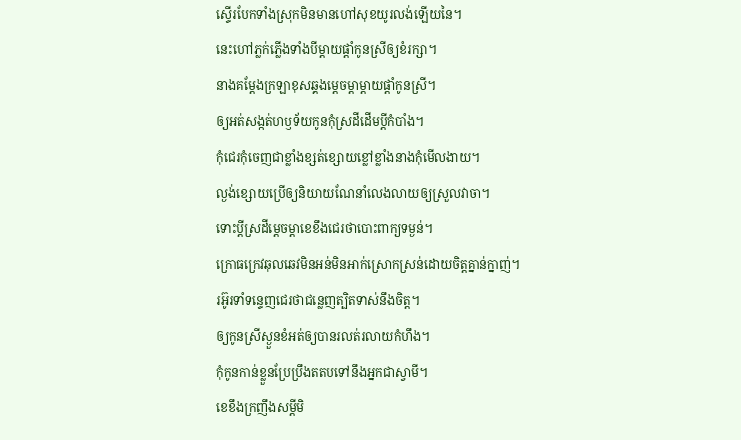ស្ទើរបែកទាំងស្រុកមិនមានហៅសុខយូរលង់ឡើយនៃ។
នេះហៅភ្លក់ភ្លើងទាំងបីម្ដាយផ្ដាំកូនស្រីឲ្យខំរក្សា។
នាងគម្ដែងក្រឡាខុសឆ្គងម្ដេចម្ដាម្ដាយផ្ដាំកូនស្រី។
ឲ្យអត់សង្កត់ហឫទ័យកូនកុំស្រដីដើមប្ដីកំបាំង។
កុំជេរកុំចេញជាខ្លាំងខ្សត់ខ្សោយខ្លៅខ្លាំងនាងកុំមើលងាយ។
ល្ងង់ខ្សោយប្រើឲ្យនិយាយណែនាំលេងលាយឲ្យស្រួលវាចា។
ទោះប្ដីស្រដីម្ដេចម្ដាខេខឹងជេរថាបោះពាក្យទម្ងន់។
ក្រោធក្រេវឆុលឆេវមិនអន់មិនអាក់ស្រោកស្រន់ដោយចិត្តគ្នាន់ក្នាញ់។
រអ៊ូរទាំទន្ទេញជេរថាជន្លេញត្បិតទាស់នឹងចិត្ត។
ឲ្យកូនស្រីស្ងួនខំអត់ឲ្យបានរលត់រលាយកំហឹង។
កុំកូនកាន់ខ្លួនប្រែប្រឹងតតបទៅនឹងអ្នកជាស្វាមី។
ខេខឹងក្រញឹងសម្ដីមិ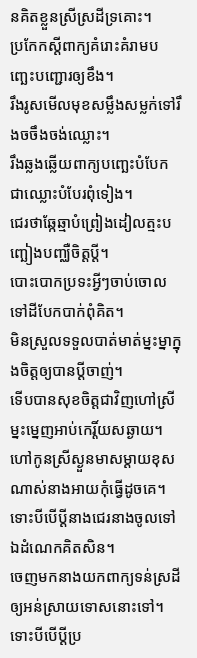នគិតខ្លួនស្រីស្រដីទ្រគោះ។
ប្រកែកស្ដីពាក្យគំរោះគំរាមបញ្ឆេះបញ្ជោរឲ្យខឹង។
រឹងរូសមើលមុខសម្លឹងសម្លក់ទៅរឹងចចឹងចង់ឈ្លោះ។
រឹងឆ្លងឆ្លើយពាក្យបញ្ឆេះបំបែកជាឈ្លោះបំបែរពុំទៀង។
ជេរថាឆ្កែឆ្មាបំព្រៀងដៀលត្មះបញ្ឆៀងបញ្ឈឺចិត្តប្ដី។
បោះបោកប្រទះអ្វីៗចាប់ចោលទៅដីបែកបាក់ពុំគិត។
មិនស្រួលទទួលបាត់មាត់ម្នះម្នាក្នុងចិត្តឲ្យបានប្ដីចាញ់។
ទើបបានសុខចិត្តជាវិញហៅស្រីម្នះម្នេញអាប់កេរ្តិ៍យសឆ្ងាយ។
ហៅកូនស្រីស្ងួនមាសម្ដាយខុសណាស់នាងអាយកុំធ្វើដូចគេ។
ទោះបីបើប្ដីនាងជេរនាងចូលទៅឯដំណេកគិតសិន។
ចេញមកនាងយកពាក្យទន់ស្រដីឲ្យអន់ស្រាយទោសនោះទៅ។
ទោះបីបើប្ដីប្រ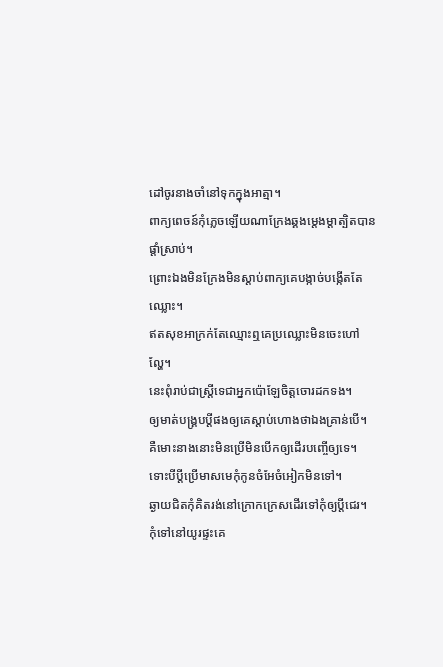ដៅចូរនាងចាំនៅទុកក្នុងអាត្មា។
ពាក្យពេចន៍កុំភ្លេចឡើយណាក្រែងឆ្គងម្ដេងម្ដាត្បិតបានផ្ដាំស្រាប់។
ព្រោះឯងមិនក្រែងមិនស្ដាប់ពាក្យគេបង្កាច់បង្កើតតែឈ្លោះ។
ឥតសុខអាក្រក់តែឈ្មោះឮគេប្រឈ្លោះមិនចេះហៅល្ហែ។
នេះពុំរាប់ជាស្ត្រីទេជាអ្នកប៉ោឡែចិត្តចោរដកទង។
ឲ្យមាត់បង្គ្របប្ដីផងឲ្យគេស្ដាប់ហោងថាឯងគ្រាន់បើ។
គឺមោះនាងនោះមិនប្រើមិនបើកឲ្យដើរបញ្ចើឲ្យទេ។
ទោះបីប្ដីប្រើមាសមេកុំកូនចំអែចំអៀកមិនទៅ។
ឆ្ងាយជិតកុំគិតរង់នៅក្រោកក្រេសដើរទៅកុំឲ្យប្ដីជេរ។
កុំទៅនៅយូរផ្ទះគេ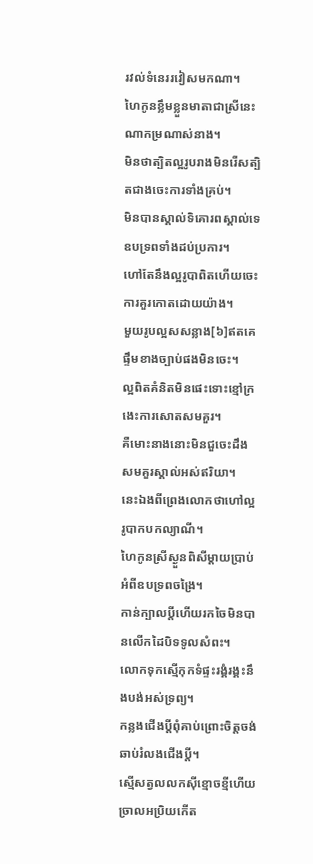រវល់ទំនេររវៀសមកណា។
ហៃកូនខ្លឹមខ្លួនមាតាជាស្រីនេះណាកម្រណាស់នាង។
មិនថាត្បិតល្អរូបរាងមិនរើសត្បិតជាងចេះការទាំងគ្រប់។
មិនបានស្គាល់ទិគោរពស្គាល់ទេឧបទ្រពទាំងដប់ប្រការ។
ហៅតែនឹងល្អរូបាពិតហើយចេះការគួរកោតដោយយ៉ាង។
មួយរូបល្អសសន្លាង[៦]ឥតគេផ្ទឹមខាងច្បាប់ផងមិនចេះ។
ល្អពិតគំនិតមិនផេះទោះខ្មៅក្រងេះការសោតសមគួរ។
គឺមោះនាងនោះមិនជួចេះដឹងសមគួរស្គាល់អស់ឥរិយា។
នេះឯងពីព្រេងលោកថាហៅល្អរូបាកបកល្យាណី។
ហៃកូនស្រីស្ងួនពិសីម្ដាយប្រាប់អំពីឧបទ្រពចង្រៃ។
កាន់ក្បាលប្ដីហើយរកចៃមិនបានលើកដៃបិទទូលសំពះ។
លោកទុកស្មើកុកទំផ្ទះរង្គំរង្គះនឹងបង់អស់ទ្រព្យ។
កន្លងជើងប្ដីពុំគាប់ព្រោះចិត្តចង់ឆាប់រំលងជើងប្ដី។
ស្មើសត្វលលកស៊ីខ្មោចខ្មីហើយច្រាលអប្រិយកើត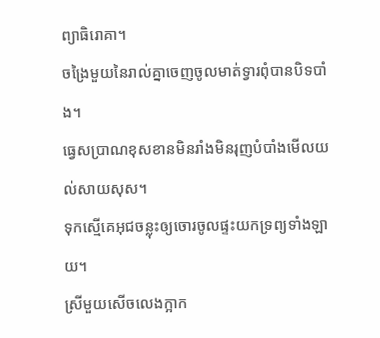ព្យាធិរោគា។
ចង្រៃមួយនៃរាល់គ្នាចេញចូលមាត់ទ្វារពុំបានបិទបាំង។
ធ្វេសប្រាណខុសខានមិនរាំងមិនរុញបំបាំងមើលយល់សាយសុស។
ទុកស្មើគេអុជចន្លុះឲ្យចោរចូលផ្ទះយកទ្រព្យទាំងឡាយ។
ស្រីមួយសើចលេងក្អាក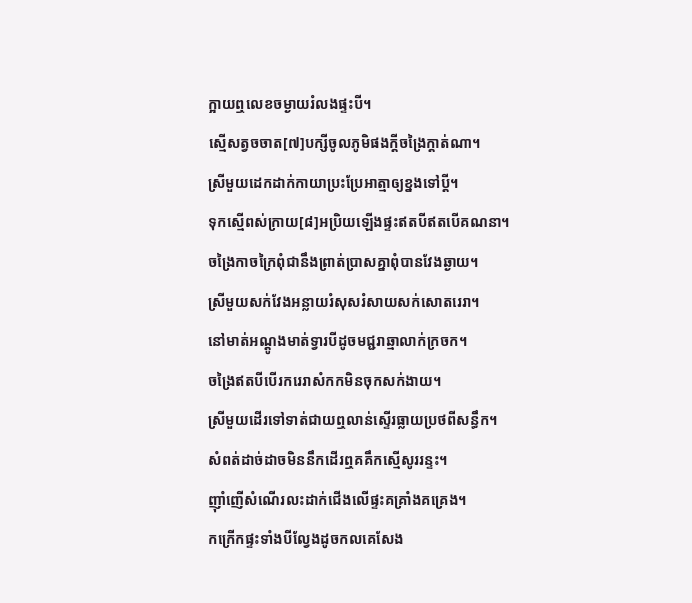ក្អាយឮលេខចម្ងាយរំលងផ្ទះបី។
ស្មើសត្វចចាត[៧]បក្សីចូលភូមិផងក្ដីចង្រៃក្ដាត់ណា។
ស្រីមួយដេកដាក់កាយាប្រះប្រែអាត្មាឲ្យខ្នងទៅប្ដី។
ទុកស្មើពស់ក្រាយ[៨]អប្រិយឡើងផ្ទះឥតបីឥតបើគណនា។
ចង្រៃកាចក្រៃពុំជានឹងព្រាត់ប្រាសគ្នាពុំបានវែងឆ្ងាយ។
ស្រីមួយសក់វែងអន្លាយរំសុសរំសាយសក់សោតរេរា។
នៅមាត់អណ្ដូងមាត់ទ្វារបីដូចមជ្ជរាឆ្មាលាក់ក្រចក។
ចង្រៃឥតបីបើរករេរាសំកកមិនចុកសក់ងាយ។
ស្រីមួយដើរទៅទាត់ជាយឮលាន់ស្ទើរធ្លាយប្រថពីសន្ធឹក។
សំពត់ដាច់ដាចមិននឹកដើរឮគគឹកស្មើសូររន្ទះ។
ញ៉ាំញើសំណើរលះដាក់ជើងលើផ្ទះគគ្រាំងគគ្រេង។
កក្រើកផ្ទះទាំងបីល្វែងដូចកលគេសែង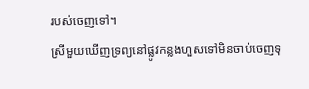របស់ចេញទៅ។
ស្រីមួយឃើញទ្រព្យនៅផ្លូវកន្លងហួសទៅមិនចាប់ចេញទុ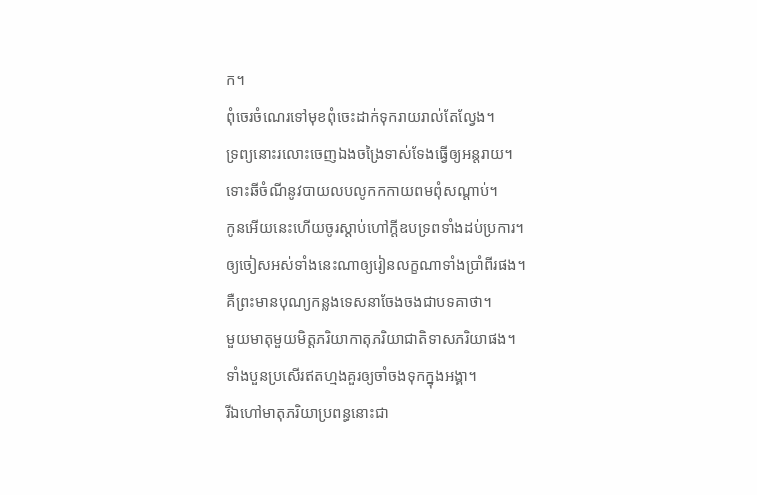ក។
ពុំចេរចំណេរទៅមុខពុំចេះដាក់ទុករាយរាល់តែល្វែង។
ទ្រព្យនោះរលោះចេញឯងចង្រៃទាស់ទែងធ្វើឲ្យអន្តរាយ។
ទោះឆីចំណីនូវបាយលបលូកកកាយពមពុំសណ្ដាប់។
កូនអើយនេះហើយចូរស្ដាប់ហៅក្ដីឧបទ្រពទាំងដប់ប្រការ។
ឲ្យចៀសអស់ទាំងនេះណាឲ្យរៀនលក្ខណាទាំងប្រាំពីរផង។
គឺព្រះមានបុណ្យកន្លងទេសនាចែងចងជាបទគាថា។
មួយមាតុមួយមិត្តភរិយាកាតុភរិយាជាតិទាសភរិយាផង។
ទាំងបួនប្រសើរឥតហ្មងគួរឲ្យចាំចងទុកក្នុងអង្គា។
រីឯហៅមាតុភរិយាប្រពន្ធនោះជា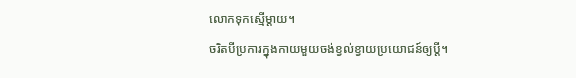លោកទុកស្មើម្ដាយ។
ចរិតបីប្រការក្នុងកាយមួយចង់ខ្វល់ខ្វាយប្រយោជន៍ឲ្យប្ដី។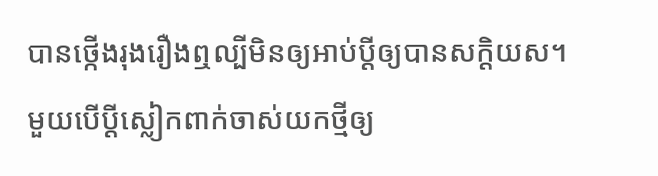បានថ្កើងរុងរឿងឮល្បីមិនឲ្យអាប់ប្ដីឲ្យបានសក្តិយស។
មួយបើប្ដីស្លៀកពាក់ចាស់យកថ្មីឲ្យ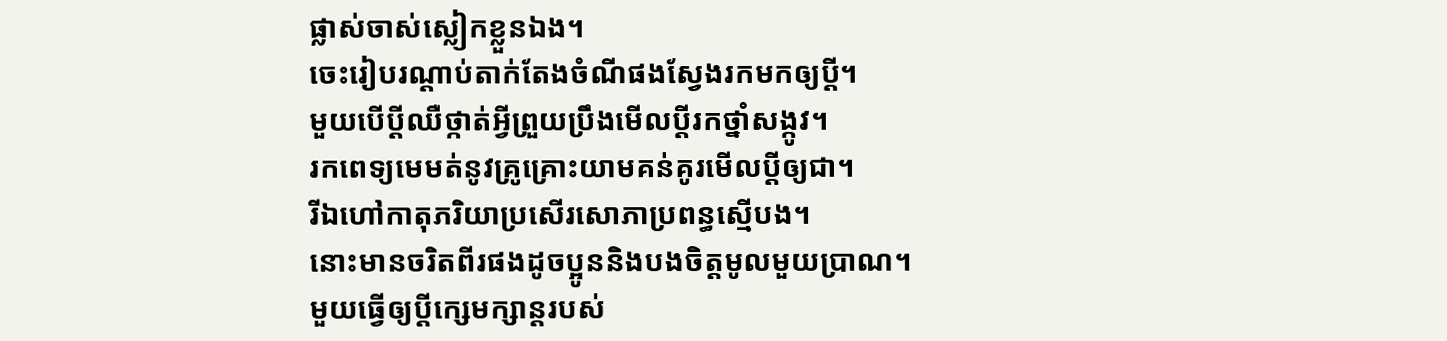ផ្លាស់ចាស់ស្លៀកខ្លួនឯង។
ចេះរៀបរណ្ដាប់តាក់តែងចំណីផងស្វែងរកមកឲ្យប្ដី។
មួយបើប្ដីឈឺថ្កាត់អ្វីព្រួយប្រឹងមើលប្ដីរកថ្នាំសង្កូវ។
រកពេទ្យមេមត់នូវគ្រូគ្រោះយាមគន់គូរមើលប្ដីឲ្យជា។
រីឯហៅកាតុភរិយាប្រសើរសោភាប្រពន្ធស្មើបង។
នោះមានចរិតពីរផងដូចប្អូននិងបងចិត្តមូលមួយប្រាណ។
មួយធ្វើឲ្យប្ដីក្សេមក្សាន្តរបស់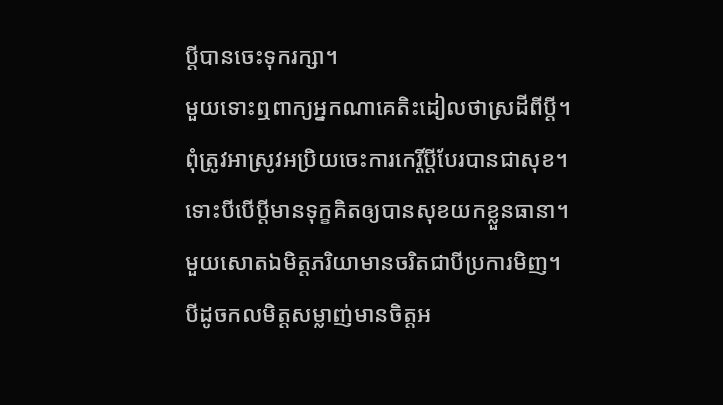ប្ដីបានចេះទុករក្សា។
មួយទោះឮពាក្យអ្នកណាគេតិះដៀលថាស្រដីពីប្ដី។
ពុំត្រូវអាស្រូវអប្រិយចេះការកេរ្តិ៍ប្ដីបែរបានជាសុខ។
ទោះបីបើប្ដីមានទុក្ខគិតឲ្យបានសុខយកខ្លួនធានា។
មួយសោតឯមិត្តភរិយាមានចរិតជាបីប្រការមិញ។
បីដូចកលមិត្តសម្លាញ់មានចិត្តអ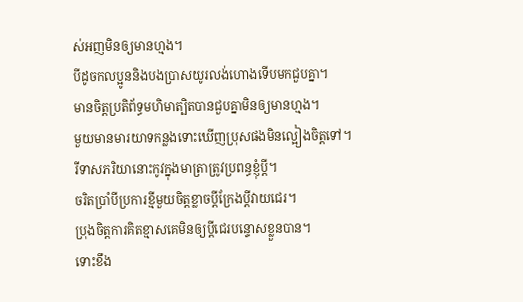ស់អញមិនឲ្យមានហ្មង។
បីដូចកលប្អូននិងបងប្រាសយូរលង់ហោងទើបមកជួបគ្នា។
មានចិត្តប្រតិព័ទ្ធមហិមាត្បិតបានជួបគ្នាមិនឲ្យមានហ្មង។
មួយមានមារយាទកន្លងទោះឃើញប្រុសផងមិនល្អៀងចិត្តទៅ។
រីទាសភរិយានោះកូវក្នុងមាត្រាត្រូវប្រពន្ធខ្ញុំប្ដី។
ចរិតប្រាំបីប្រការខ្មីមួយចិត្តខ្លាចប្ដីក្រែងប្ដីវាយជេរ។
ប្រុងចិត្តការគិតខ្មាសគេមិនឲ្យប្ដីជេរបន្ទោសខ្លួនបាន។
ទោះខឹង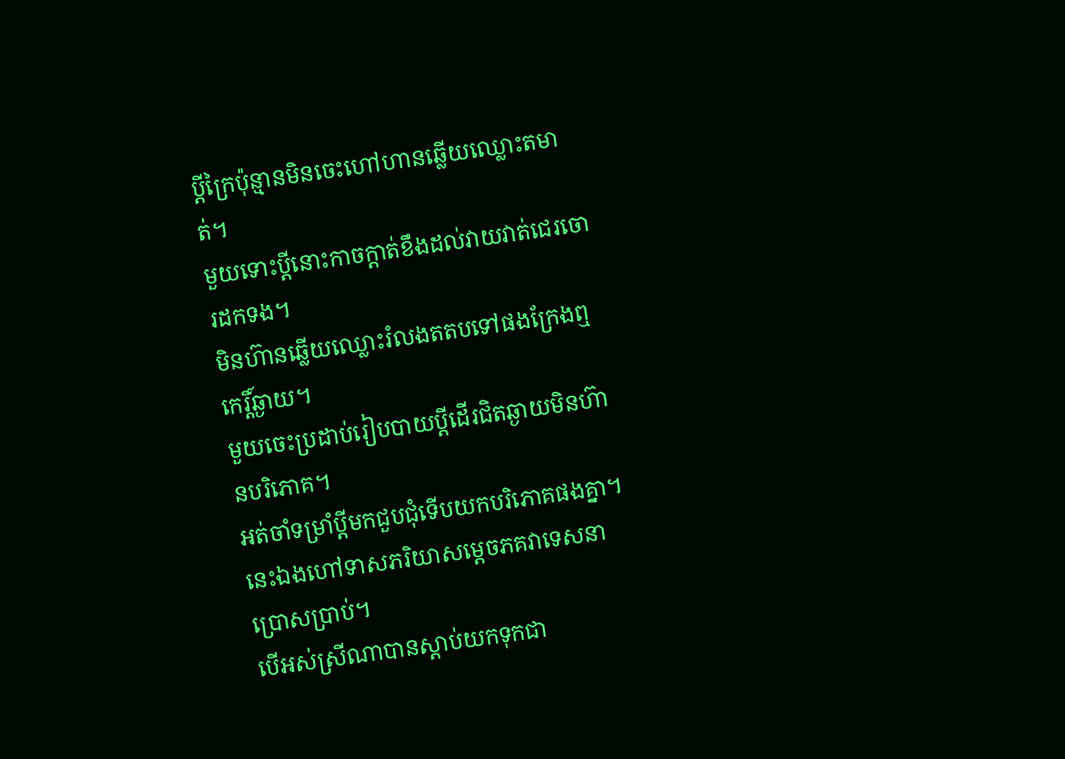ប្ដីក្រៃប៉ុន្មានមិនចេះហៅហានឆ្លើយឈ្លោះតមាត់។
មួយទោះប្ដីនោះកាចក្ដាត់ខឹងដល់វាយវាត់ជេរចោរដកទង។
មិនហ៊ានឆ្លើយឈ្លោះរំលងតតបទៅផងក្រែងឮកេរ្តិ៍ឆ្ងាយ។
មួយចេះប្រដាប់រៀបបាយប្ដីដើរជិតឆ្ងាយមិនហ៊ានបរិភោគ។
អត់ចាំទម្រាំប្ដីមកជួបជុំទើបយកបរិភោគផងគ្នា។
នេះឯងហៅទាសភរិយាសម្ដេចភគវាទេសនាប្រោសប្រាប់។
បើអស់ស្រីណាបានស្ដាប់យកទុកជា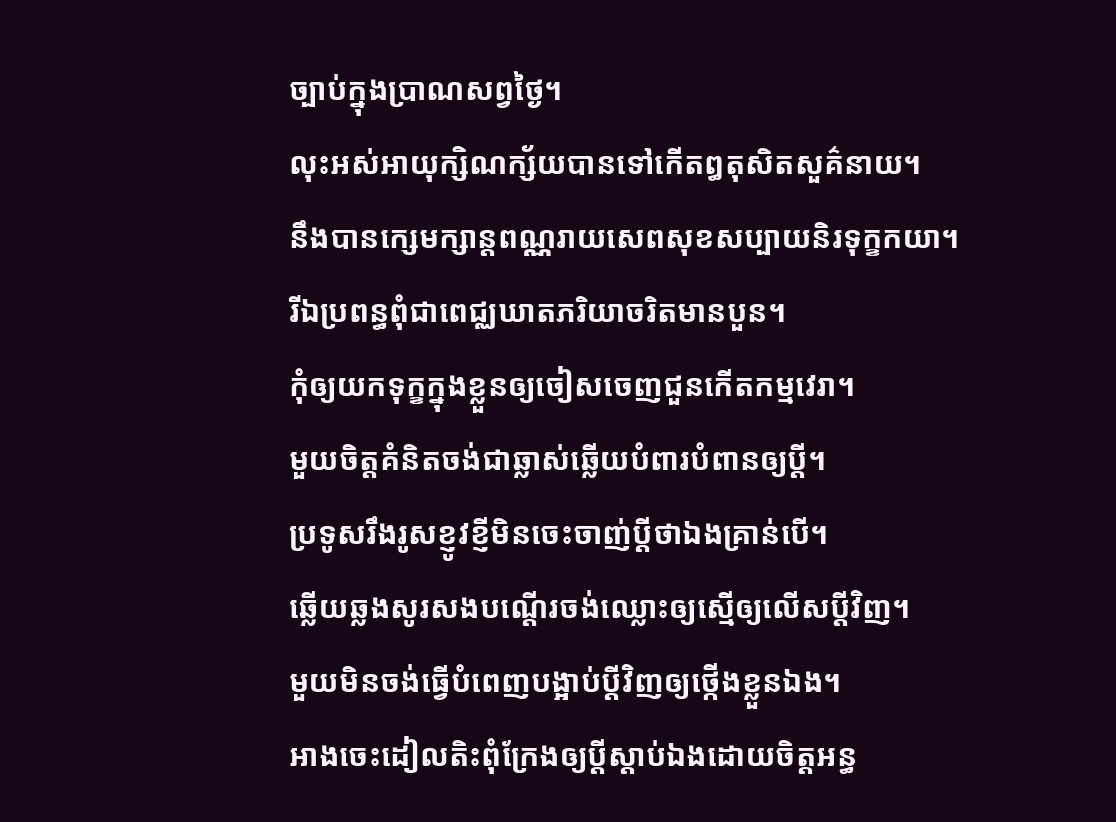ច្បាប់ក្នុងប្រាណសព្វថ្ងៃ។
លុះអស់អាយុក្សិណក្ស័យបានទៅកើតឰតុសិតសួគ៌នាយ។
នឹងបានក្សេមក្សាន្តពណ្ណរាយសេពសុខសប្បាយនិរទុក្ខកយា។
រីឯប្រពន្ធពុំជាពេជ្ឈឃាតភរិយាចរិតមានបួន។
កុំឲ្យយកទុក្ខក្នុងខ្លួនឲ្យចៀសចេញជួនកើតកម្មវេរា។
មួយចិត្តគំនិតចង់ជាឆ្លាស់ឆ្លើយបំពារបំពានឲ្យប្ដី។
ប្រទូសរឹងរូសខ្ញូវខ្ញីមិនចេះចាញ់ប្ដីថាឯងគ្រាន់បើ។
ឆ្លើយឆ្លងសូរសងបណ្ដើរចង់ឈ្លោះឲ្យស្មើឲ្យលើសប្ដីវិញ។
មួយមិនចង់ធ្វើបំពេញបង្អាប់ប្ដីវិញឲ្យថ្កើងខ្លួនឯង។
អាងចេះដៀលតិះពុំក្រែងឲ្យប្ដីស្ដាប់ឯងដោយចិត្តអន្ធ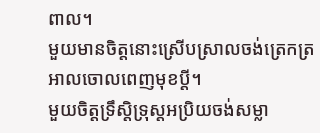ពាល។
មួយមានចិត្តនោះស្រើបស្រាលចង់ត្រេកត្រអាលចោលពេញមុខប្ដី។
មួយចិត្តទ្រឹស្ដិទ្រុស្ដអប្រិយចង់សម្លា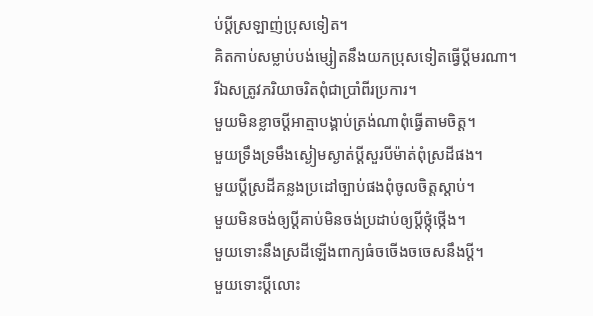ប់ប្ដីស្រឡាញ់ប្រុសទៀត។
គិតកាប់សម្លាប់បង់ម្សៀតនឹងយកប្រុសទៀតធ្វើប្ដីមរណា។
រីឯសត្រូវភរិយាចរិតពុំជាប្រាំពីរប្រការ។
មួយមិនខ្លាចប្ដីអាត្មាបង្គាប់ត្រង់ណាពុំធ្វើតាមចិត្ត។
មួយទ្រឹងទ្រមឹងស្ងៀមស្ងាត់ប្ដីសួរបីម៉ាត់ពុំស្រដីផង។
មួយប្ដីស្រដីគន្លងប្រដៅច្បាប់ផងពុំចូលចិត្តស្ដាប់។
មួយមិនចង់ឲ្យប្ដីគាប់មិនចង់ប្រដាប់ឲ្យប្ដីថ្កុំថ្កើង។
មួយទោះនឹងស្រដីឡើងពាក្យធំចចើងចចេសនឹងប្ដី។
មួយទោះប្ដីលោះ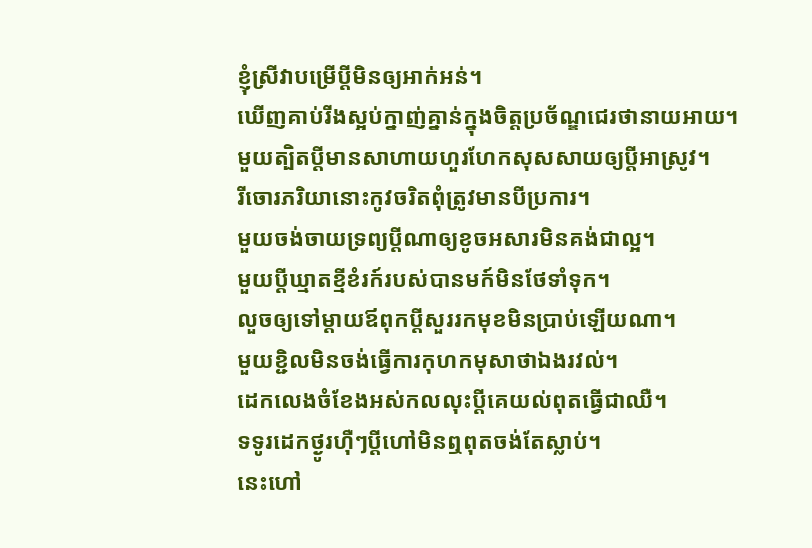ខ្ញុំស្រីវាបម្រើប្ដីមិនឲ្យអាក់អន់។
ឃើញគាប់រីងស្អប់ក្នាញ់គ្នាន់ក្នុងចិត្តប្រច័ណ្ឌជេរថានាយអាយ។
មួយត្បិតប្ដីមានសាហាយហួរហែកសុសសាយឲ្យប្ដីអាស្រូវ។
រីចោរភរិយានោះកូវចរិតពុំត្រូវមានបីប្រការ។
មួយចង់ចាយទ្រព្យប្ដីណាឲ្យខូចអសារមិនគង់ជាល្អ។
មួយប្ដីឃ្មាតខ្មីខំរក៍របស់បានមក៍មិនថែទាំទុក។
លួចឲ្យទៅម្ដាយឪពុកប្ដីសួររកមុខមិនប្រាប់ឡើយណា។
មួយខ្ជិលមិនចង់ធ្វើការកុហកមុសាថាឯងរវល់។
ដេកលេងចំខែងអស់កលលុះប្ដីគេយល់ពុតធ្វើជាឈឺ។
ទទូរដេកថ្ងូរហ៊ឺៗប្ដីហៅមិនឮពុតចង់តែស្លាប់។
នេះហៅ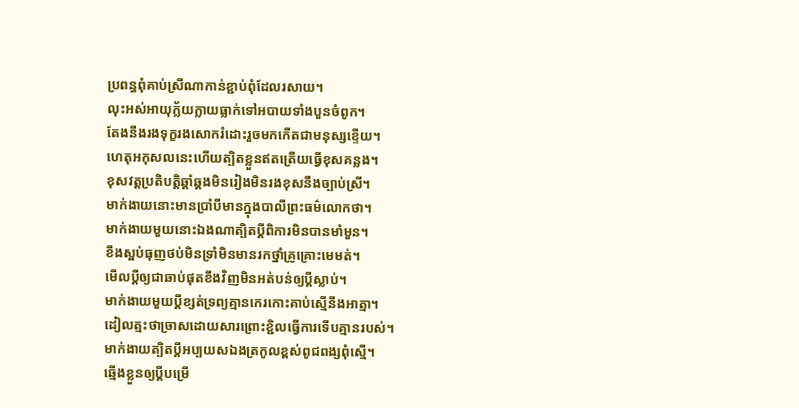ប្រពន្ធពុំគាប់ស្រីណាកាន់ខ្ជាប់ពុំដែលរសាយ។
លុះអស់អាយុក្ល័យក្លាយធ្លាក់ទៅអបាយទាំងបួនចំពូក។
តែងនឹងរងទុក្ខរងសោករំដោះរួចមកកើតជាមនុស្សខ្ទើយ។
ហេតុអកុសលនេះហើយត្បិតខ្លួនឥតត្រើយធ្វើខុសគន្លង។
ខុសវត្តប្រតិបត្តិឆ្គាំឆ្គងមិនរៀងមិនរងខុសនឹងច្បាប់ស្រី។
មាក់ងាយនោះមានប្រាំបីមានក្នុងបាលីព្រះធម៌លោកថា។
មាក់ងាយមួយនោះឯងណាត្បិតប្ដីពិការមិនបានមាំមួន។
ខឹងស្អប់ធុញថប់មិនទ្រាំមិនមានរកថ្នាំគ្រូគ្រោះមេមត់។
មើលប្ដីឲ្យជាឆាប់ផុតខឹងវិញមិនអត់បន់ឲ្យប្ដីស្លាប់។
មាក់ងាយមួយប្ដីខ្សត់ទ្រព្យគ្មានកេរកោះគាប់ស្មើនឹងអាត្មា។
ដៀលត្មះថាច្រាសដោយសារព្រោះខ្ជិលធ្វើការទើបគ្មានរបស់។
មាក់ងាយត្បិតប្ដីអប្បយសឯងត្រកូលខ្ពស់ពូជពង្សពុំស្មើ។
ឆ្មើងខ្លួនឲ្យប្ដីបម្រើ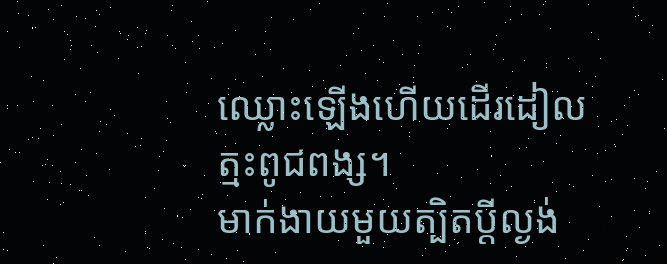ឈ្លោះឡើងហើយដើរដៀលត្មះពូជពង្ស។
មាក់ងាយមួយត្បិតប្ដីល្ងង់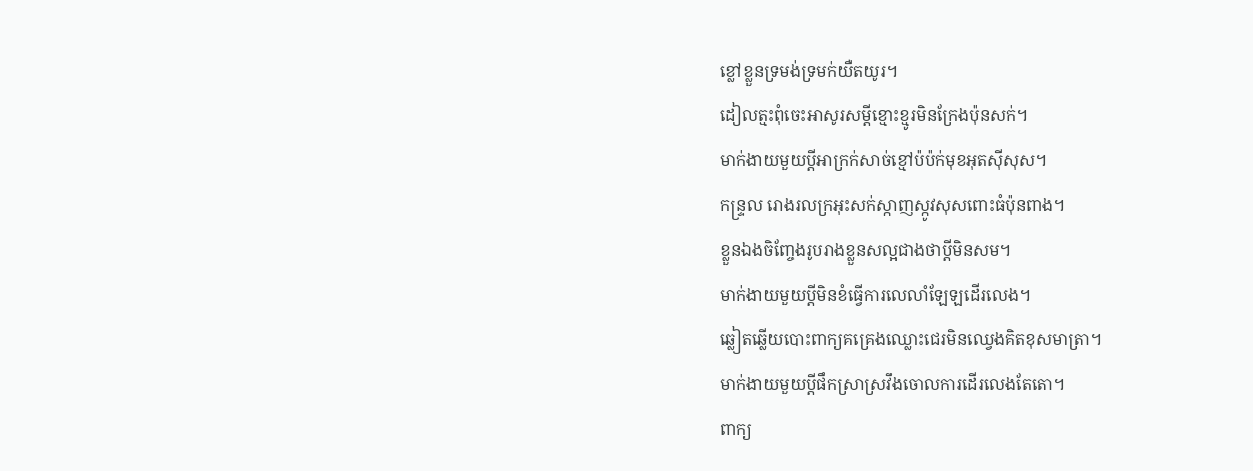ខ្លៅខ្លួនទ្រមង់ទ្រមក់យឺតយូរ។
ដៀលត្មះពុំចេះអាសូរសម្ដីខ្មោះខ្មូរមិនក្រែងប៉ុនសក់។
មាក់ងាយមួយប្ដីអាក្រក់សាច់ខ្មៅប៉ប៉ក់មុខអុតស៊ីសុស។
កន្ទ្រល រោងរលក្រអុះសក់ស្កាញស្កូវសុសពោះធំប៉ុនពាង។
ខ្លួនឯងចិញ្ចែងរូបរាងខ្លួនសល្អជាងថាប្ដីមិនសម។
មាក់ងាយមួយប្ដីមិនខំធ្វើការលេលាំឡែឡដើរលេង។
ឆ្លៀតឆ្លើយបោះពាក្យគគ្រេងឈ្លោះជេរមិនឈ្វេងគិតខុសមាត្រា។
មាក់ងាយមួយប្ដីផឹកស្រាស្រវឹងចោលការដើរលេងតែតោ។
ពាក្យ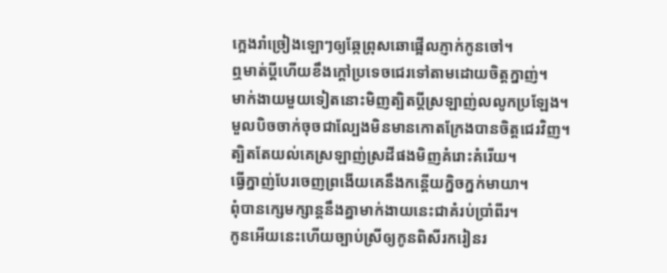ក្អេងរាំច្រៀងឡោៗឲ្យឆ្កែព្រុសឆោផ្អើលភ្ញាក់កូនចៅ។
ឮមាត់ប្ដីហើយខឹងក្ដៅប្រទេចជេរទៅតាមដោយចិត្តក្នាញ់។
មាក់ងាយមួយទៀតនោះមិញត្បិតប្ដីស្រឡាញ់លលូកប្រឡែង។
មួលបិចចាក់ចុចជាល្បែងមិនមានកោតក្រែងបានចិត្តជេរវិញ។
ត្បិតតែយល់គេស្រឡាញ់ស្រដីផងមិញគំរោះគំរើយ។
ធ្វើក្នាញ់បែរចេញព្រងើយគេនឹងកន្តើយក្និចក្នក់មាយា។
ពុំបានក្សេមក្សាន្តនឹងគ្នាមាក់ងាយនេះជាគំរប់ប្រាំពីរ។
កូនអើយនេះហើយច្បាប់ស្រីឲ្យកូនពិសីរករៀនរ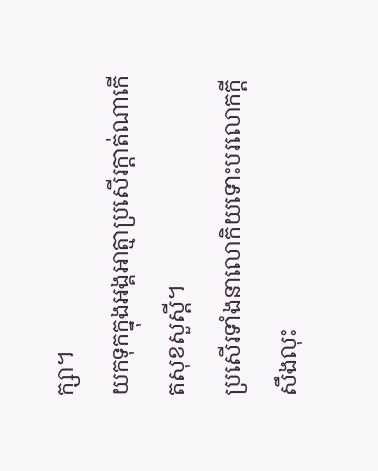ក្សា។
យកទុកក្នុងអង្គអាត្មាប្រសើរក្ដាត់ណាកើតសុខសួស្ដី។
ប្រសើរទាំងនាលោកិយទោះបរលោកក្ដីសឹងលុះ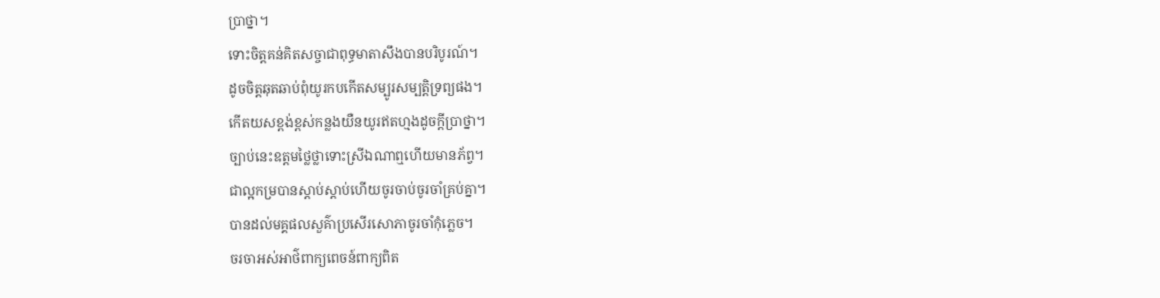ប្រាថ្នា។
ទោះចិត្តគន់គិតសច្ចាជាពុទ្ធមាតាសឹងបានបរិបូរណ៍។
ដូចចិត្តឆុតឆាប់ពុំយូរកបកើតសម្បូរសម្បត្តិទ្រព្យផង។
កើតយសខ្ពង់ខ្ពស់កន្លងយឺនយូរឥតហ្មងដូចក្ដីប្រាថ្នា។
ច្បាប់នេះឧត្តមថ្លៃថ្លាទោះស្រីឯណាឮហើយមានភ័ព្វ។
ជាល្អកម្របានស្ដាប់ស្ដាប់ហើយចូរចាប់ចូរចាំគ្រប់គ្នា។
បានដល់មគ្គផលសួគ៌ាប្រសើរសោភាចូរចាំកុំភ្លេច។
ចរចាអស់អាថ៌ពាក្យពេចន៍ពាក្យពិត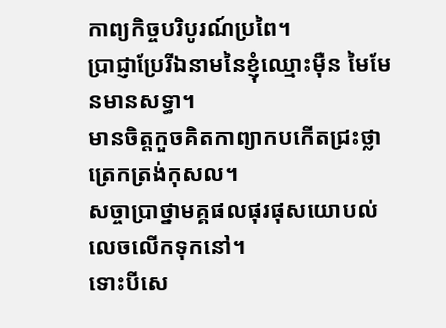កាព្យកិច្ចបរិបូរណ៍ប្រពៃ។
ប្រាជ្ញាប្រែរីឯនាមនៃខ្ញុំឈ្មោះម៉ឺន មៃមែនមានសទ្ធា។
មានចិត្តកួចគិតកាព្យាកបកើតជ្រះថ្លាត្រេកត្រង់កុសល។
សច្ចាប្រាថ្នាមគ្គផលផុរផុសយោបល់លេចលើកទុកនៅ។
ទោះបីសេ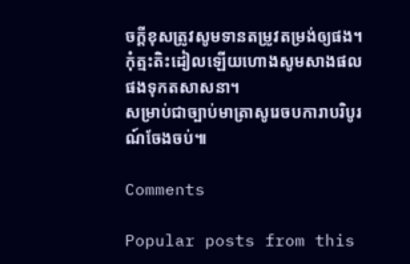ចក្ដីខុសត្រូវសូមទានតម្រូវតម្រង់ឲ្យផង។
កុំត្មះតិះដៀលឡើយហោងសូមសាងផលផងទុកតសាសនា។
សម្រាប់ជាច្បាប់មាត្រាសូរេចបការាបរិបូរណ៍ចែងចប់៕

Comments

Popular posts from this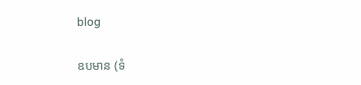blog

ឧបមាន (ទំ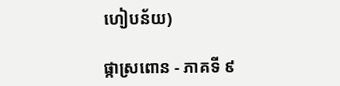ហៀបន័យ)

ផ្កាស្រពោន - ភាគទី ៩